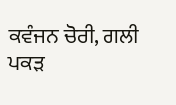ਕਵੰਜਨ ਚੋਰੀ, ਗਲੀ ਪਕੜ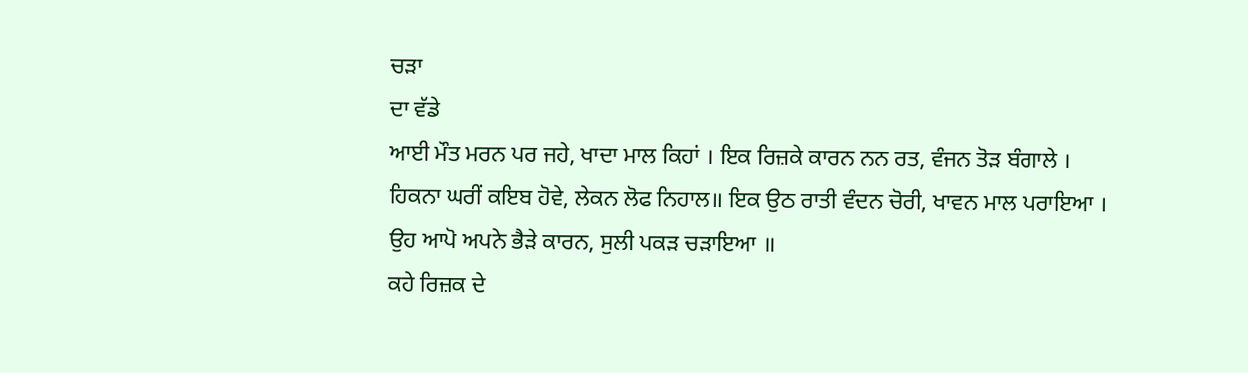ਚੜਾ
ਦਾ ਵੱਡੇ
ਆਈ ਮੌਤ ਮਰਨ ਪਰ ਜਹੇ, ਖਾਦਾ ਮਾਲ ਕਿਹਾਂ । ਇਕ ਰਿਜ਼ਕੇ ਕਾਰਨ ਨਨ ਰਤ, ਵੰਜਨ ਤੋੜ ਬੰਗਾਲੇ । ਹਿਕਨਾ ਘਰੀਂ ਕਇਬ ਹੋਵੇ, ਲੇਕਨ ਲੋਫ ਨਿਹਾਲ॥ ਇਕ ਉਠ ਰਾਤੀ ਵੰਦਨ ਚੋਰੀ, ਖਾਵਨ ਮਾਲ ਪਰਾਇਆ । ਉਹ ਆਪੋ ਅਪਨੇ ਭੈੜੇ ਕਾਰਨ, ਸੁਲੀ ਪਕੜ ਚੜਾਇਆ ॥
ਕਹੇ ਰਿਜ਼ਕ ਦੇ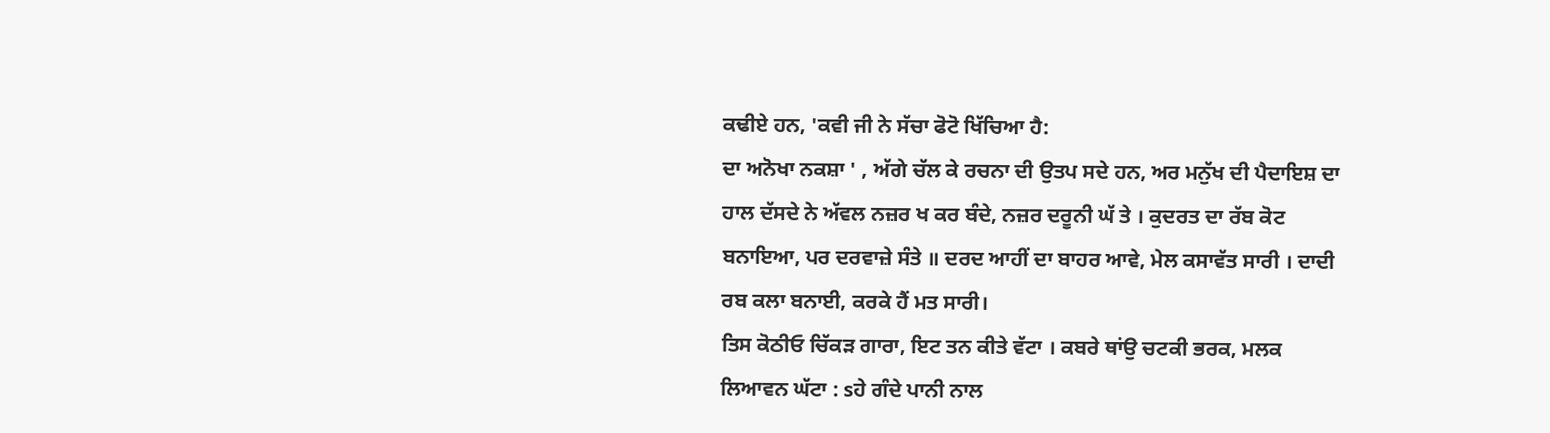ਕਢੀਏ ਹਨ, 'ਕਵੀ ਜੀ ਨੇ ਸੱਚਾ ਫੋਟੋ ਖਿੱਚਿਆ ਹੈ:
ਦਾ ਅਨੋਖਾ ਨਕਸ਼ਾ ' , ਅੱਗੇ ਚੱਲ ਕੇ ਰਚਨਾ ਦੀ ਉਤਪ ਸਦੇ ਹਨ, ਅਰ ਮਨੁੱਖ ਦੀ ਪੈਦਾਇਸ਼ ਦਾ ਹਾਲ ਦੱਸਦੇ ਨੇ ਅੱਵਲ ਨਜ਼ਰ ਖ ਕਰ ਬੰਦੇ, ਨਜ਼ਰ ਦਰੂਨੀ ਘੱ ਤੇ । ਕੁਦਰਤ ਦਾ ਰੱਬ ਕੋਟ ਬਨਾਇਆ, ਪਰ ਦਰਵਾਜ਼ੇ ਸੰਤੇ ॥ ਦਰਦ ਆਹੀਂ ਦਾ ਬਾਹਰ ਆਵੇ, ਮੇਲ ਕਸਾਵੱਤ ਸਾਰੀ । ਦਾਦੀ ਰਬ ਕਲਾ ਬਨਾਈ, ਕਰਕੇ ਹੈਂ ਮਤ ਸਾਰੀ।
ਤਿਸ ਕੋਠੀਓ ਚਿੱਕੜ ਗਾਰਾ, ਇਟ ਤਨ ਕੀਤੇ ਵੱਟਾ । ਕਬਰੇ ਥਾਂਉ ਚਟਕੀ ਭਰਕ, ਮਲਕ ਲਿਆਵਨ ਘੱਟਾ : sਹੇ ਗੰਦੇ ਪਾਨੀ ਨਾਲ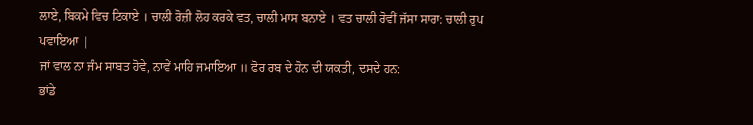ਲਾਏ, ਬਿਕਮੇ ਵਿਚ ਟਿਕਾਏ । ਚਾਲੀ ਰੋਜ਼ੀ ਲੋਹ ਕਰਕੇ ਵਤ, ਚਾਲੀ ਮਾਸ ਬਨਾਏ । ਵਤ ਚਾਲੀ ਰੋਵੀਂ ਜੱਸਾ ਸਾਰਾ: ਚਾਲੀ ਰੁਪ ਪਵਾਇਆ |
ਜਾਂ ਵਾਲ ਨਾ ਜੰਮ ਸਾਬਤ ਹੋਵੇ, ਨਾਵੇਂ ਮਾਹਿ ਜਮਾਇਆ ॥ ਫੋਰ ਰਬ ਦੇ ਹੋਨ ਦੀ ਯਕਤੀ, ਦਸਦੇ ਹਨ:
ਭਾਂਡੇ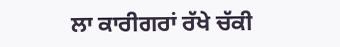ਲਾ ਕਾਰੀਗਰਾਂ ਰੱਖੇ ਚੱਕੀ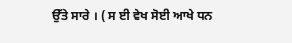ਉੱਤੇ ਸਾਰੇ । ( ਸ ਈ ਵੇਖ ਸੋਈ ਆਖੇ ਧਨ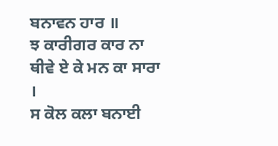ਬਨਾਵਨ ਹਾਰ ॥
ਝ ਕਾਰੀਗਰ ਕਾਰ ਨਾ ਥੀਵੇ ਏ ਕੇ ਮਨ ਕਾ ਸਾਰਾ ।
ਸ ਕੋਲ ਕਲਾ ਬਨਾਈ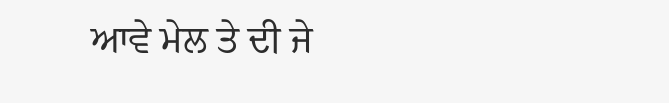ਆਵੇ ਮੇਲ ਤੇ ਦੀ ਜੇ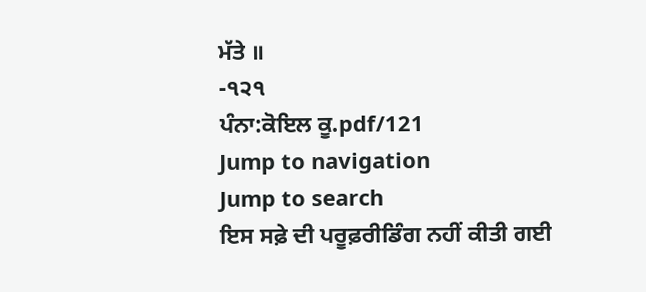ਮੱਤੇ ॥
-੧੨੧
ਪੰਨਾ:ਕੋਇਲ ਕੂ.pdf/121
Jump to navigation
Jump to search
ਇਸ ਸਫ਼ੇ ਦੀ ਪਰੂਫ਼ਰੀਡਿੰਗ ਨਹੀਂ ਕੀਤੀ ਗਈ